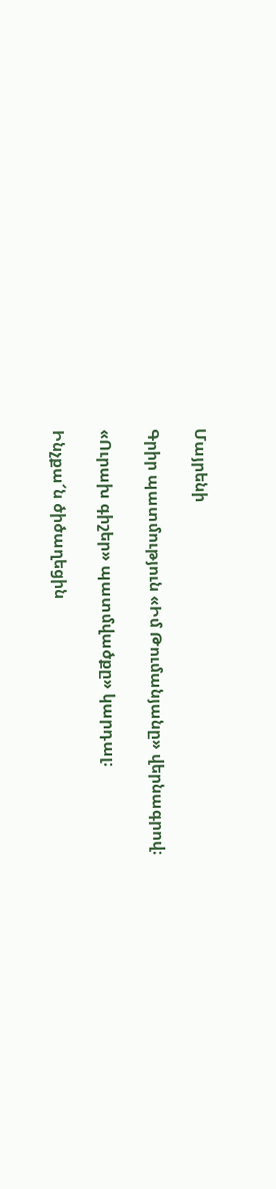Մայրենի

Գրիր պատմություն «Իմ Թումանյանը» վերնագրով։

«Ուրախ գիշեր» պատմվածքը» կարդալ։

Ինչքա՜ն ծիծաղեցին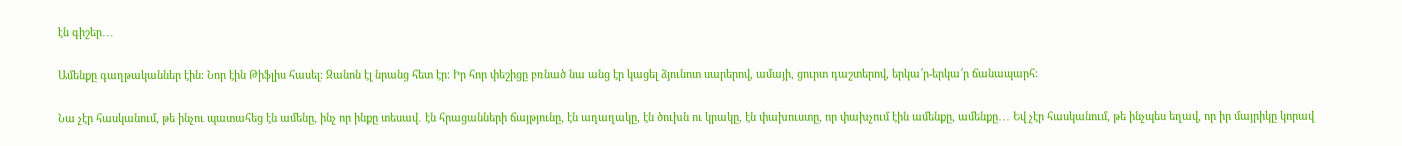էն գիշեր․․․

Ամենքը գաղթականներ էին։ Նոր էին Թիֆլիս հասել։ Զանոն էլ նրանց հետ էր։ Իր հոր փեշիցը բռնած նա անց էր կացել ձյունոտ սարերով, ամայի, ցուրտ դաշտերով, երկա՜ր-երկա՜ր ճանապարհ։

Նա չէր հասկանում, թե ինչու պատահեց էն ամենը, ինչ որ ինքը տեսավ․ էն հրացանների ճայթյունը, էն աղաղակը, էն ծուխն ու կրակը, էն փախուստը, որ փախչում էին ամենքը, ամենքը․․․ Եվ չէր հասկանում, թե ինչպես եղավ, որ իր մայրիկը կորավ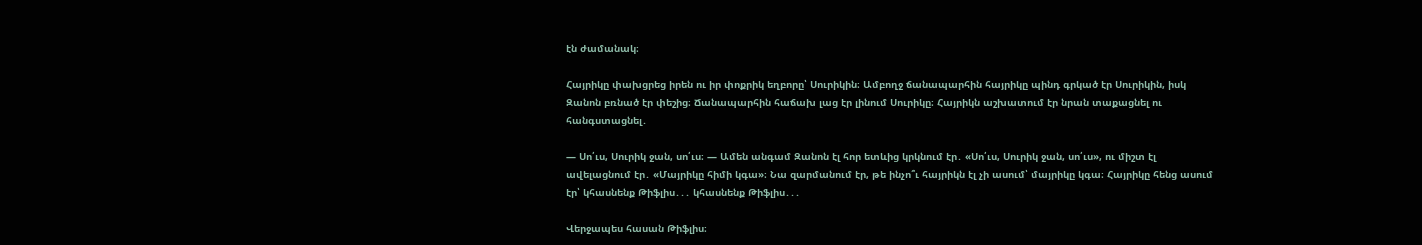էն ժամանակ։

Հայրիկը փախցրեց իրեն ու իր փոքրիկ եղբորը՝ Սուրիկին։ Ամբողջ ճանապարհին հայրիկը պինդ գրկած էր Սուրիկին, իսկ Զանոն բռնած էր փեշից։ Ճանապարհին հաճախ լաց էր լինում Սուրիկը։ Հայրիկն աշխատում էր նրան տաքացնել ու հանգստացնել․

— Սո՛ւս, Սուրիկ ջան, սո՛ւս։ — Ամեն անգամ Զանոն էլ հոր ետևից կրկնում էր․ «Սո՛ւս, Սուրիկ ջան, սո՛ւս», ու միշտ էլ ավելացնում էր․ «Մայրիկը հիմի կգա»։ Նա զարմանում էր, թե ինչո՞ւ հայրիկն էլ չի ասում՝ մայրիկը կգա։ Հայրիկը հենց ասում էր՝ կհասնենք Թիֆլիս․․․ կհասնենք Թիֆլիս․․․

Վերջապես հասան Թիֆլիս։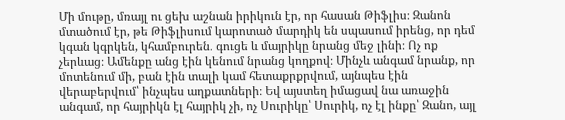Մի մութը, մռայլ ու ցեխ աշնան իրիկուն էր, որ հասան Թիֆլիս։ Զանոն մտածում էր, թե Թիֆլիսում կարոտած մարդիկ են սպասում իրենց, որ դեմ կգան կգրկեն, կհամբուրեն․ գուցե և մայրիկը նրանց մեջ լինի։ Ոչ ոք չերևաց։ Ամենքը անց էին կենում նրանց կողքով։ Մինչև անգամ նրանք, որ մոտենում մի, բան էին տալի կամ հետաքրքրվում, այնպես էին վերաբերվում՝ ինչպես աղքատների։ Եվ այստեղ իմացավ նա առաջին անգամ, որ հայրիկն էլ հայրիկ չի, ոչ Սուրիկը՝ Սուրիկ, ոչ էլ ինքը՝ Զանո, այլ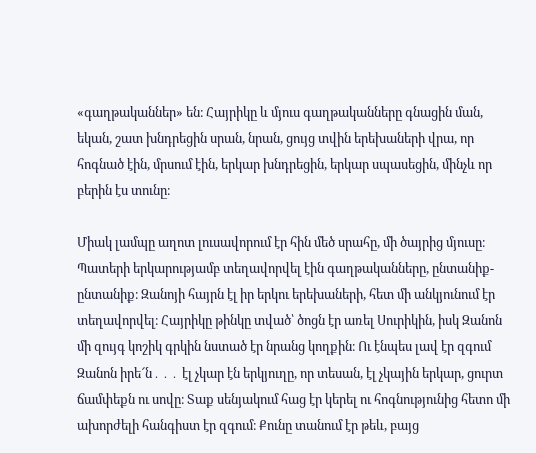«գաղթականներ» են։ Հայրիկը և մյուս գաղթականները գնացին ման, եկան, շատ խնդրեցին սրան, նրան, ցույց տվին երեխաների վրա, որ հոգնած էին, մրսում էին, երկար խնդրեցին, երկար սպասեցին, մինչև որ բերին էս տունը։

Միակ լամպը աղոտ լուսավորում էր հին մեծ սրահը, մի ծայրից մյուսը։ Պատերի երկարությամբ տեղավորվել էին գաղթականները, ընտանիք-ընտանիք։ Զանոյի հայրն էլ իր երկու երեխաների, հետ մի անկյունում էր տեղավորվել։ Հայրիկը թինկը տված՝ ծոցն էր առել Սուրիկին, իսկ Զանոն մի զույգ կոշիկ գրկին նստած էր նրանց կողքին։ Ու էնպես լավ էր զգում Զանոն իրե՜ն․․․ էլ չկար էն երկյուղը, որ տեսան, էլ չկային երկար, ցուրտ ճամփեքն ու սովը։ Տաք սենյակում հաց էր կերել ու հոգնությունից հետո մի ախորժելի հանգիստ էր զգում։ Քունը տանում էր թեև, բայց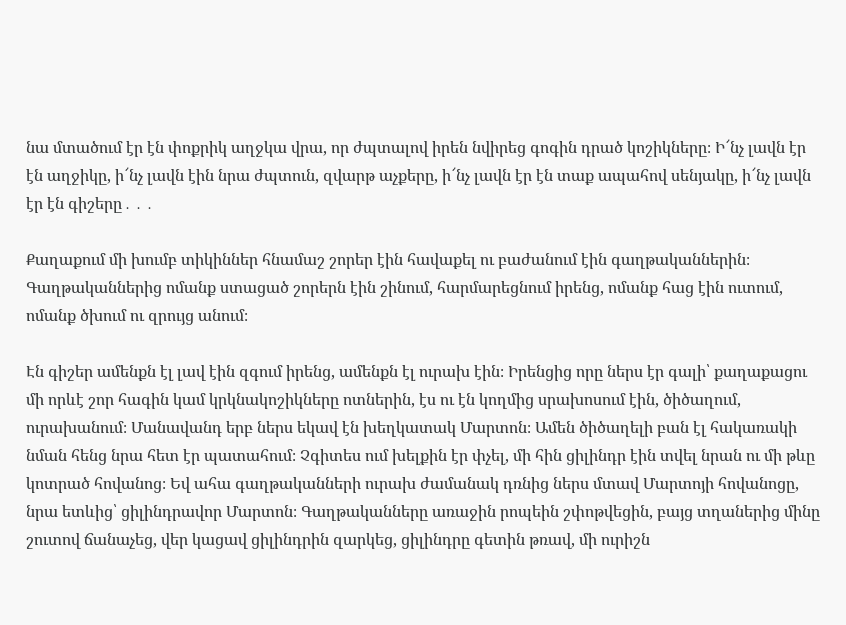նա մտածում էր էն փոքրիկ աղջկա վրա, որ ժպտալով իրեն նվիրեց գոգին դրած կոշիկները։ Ի՜նչ լավն էր էն աղջիկը, ի՜նչ լավն էին նրա ժպտուն, զվարթ աչքերը, ի՜նչ լավն էր էն տաք ապահով սենյակը, ի՜նչ լավն էր էն գիշերը․․․

Քաղաքում մի խումբ տիկիններ հնամաշ շորեր էին հավաքել ու բաժանում էին գաղթականներին։ Գաղթականներից ոմանք ստացած շորերն էին շինում, հարմարեցնում իրենց, ոմանք հաց էին ուտում, ոմանք ծխում ու զրույց անում։

Էն գիշեր ամենքն էլ լավ էին զգում իրենց, ամենքն էլ ուրախ էին։ Իրենցից որը ներս էր գալի՝ քաղաքացու մի որևէ շոր հագին կամ կրկնակոշիկները ոտներին, էս ու էն կողմից սրախոսում էին, ծիծաղում, ուրախանում։ Մանավանդ երբ ներս եկավ էն խեղկատակ Մարտոն։ Ամեն ծիծաղելի բան էլ հակառակի նման հենց նրա հետ էր պատահում։ Չգիտես ում խելքին էր փչել, մի հին ցիլինդր էին տվել նրան ու մի թևը կոտրած հովանոց։ Եվ ահա գաղթականների ուրախ ժամանակ դռնից ներս մտավ Մարտոյի հովանոցը, նրա ետևից՝ ցիլինդրավոր Մարտոն։ Գաղթականները առաջին րոպեին շփոթվեցին, բայց տղաներից մինը շուտով ճանաչեց, վեր կացավ ցիլինդրին զարկեց, ցիլինդրը գետին թռավ, մի ուրիշն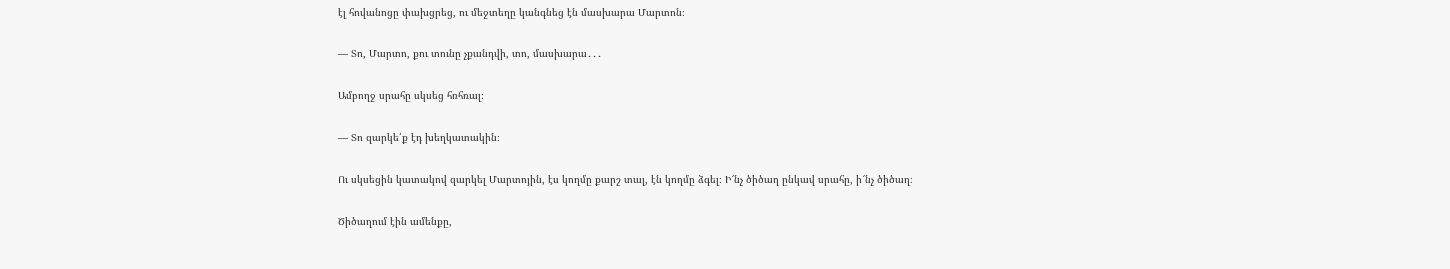էլ հովանոցը փախցրեց, ու մեջտեղը կանգնեց էն մասխարա Մարտոն։

— Տո, Մարտո, քու տունը չքանդվի, տո, մասխարա․․․

Ամբողջ սրահը սկսեց հռհռալ։

— Տո զարկե՛ք էդ խեղկատակին։

Ու սկսեցին կատակով զարկել Մարտոյին, էս կողմը քարշ տալ, էն կողմը ձգել։ Ի՜նչ ծիծաղ ընկավ սրահը, ի՜նչ ծիծաղ։

Ծիծաղում էին ամենքը,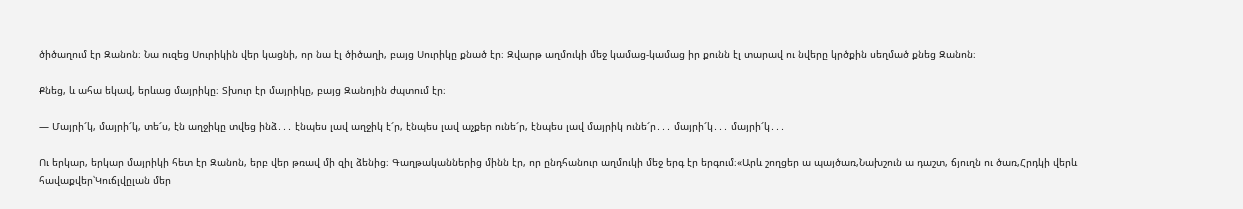ծիծաղում էր Զանոն։ Նա ուզեց Սուրիկին վեր կացնի, որ նա էլ ծիծաղի, բայց Սուրիկը քնած էր։ Զվարթ աղմուկի մեջ կամաց-կամաց իր քունն էլ տարավ ու նվերը կրծքին սեղմած քնեց Զանոն։

Քնեց, և ահա եկավ, երևաց մայրիկը։ Տխուր էր մայրիկը, բայց Զանոյին ժպտում էր։

— Մայրի՜կ, մայրի՜կ, տե՜ս, էն աղջիկը տվեց ինձ․․․ էնպես լավ աղջիկ է՜ր, էնպես լավ աչքեր ունե՜ր, էնպես լավ մայրիկ ունե՜ր․․․ մայրի՜կ․․․ մայրի՜կ․․․

Ու երկար, երկար մայրիկի հետ էր Զանոն, երբ վեր թռավ մի զիլ ձենից։ Գաղթականներից մինն էր, որ ընդհանուր աղմուկի մեջ երգ էր երգում։«Արև շողցեր ա պայծառ,Նախշուն ա դաշտ, ճյուղն ու ծառ,Հրդկի վերև հավաքվեր՝Կուճլվըլան մեր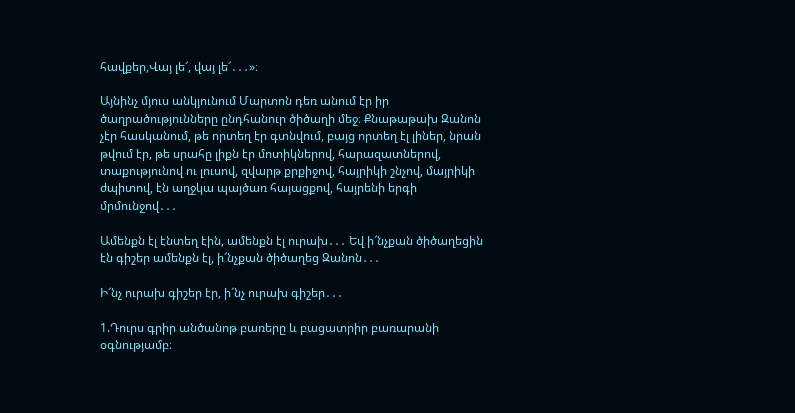հավքեր,Վայ լե՜, վայ լե՜․․․»։

Այնինչ մյուս անկյունում Մարտոն դեռ անում էր իր ծաղրածությունները ընդհանուր ծիծաղի մեջ։ Քնաթաթախ Զանոն չէր հասկանում, թե որտեղ էր գտնվում, բայց որտեղ էլ լիներ, նրան թվում էր, թե սրահը լիքն էր մոտիկներով, հարազատներով, տաքությունով ու լուսով, զվարթ քրքիջով, հայրիկի շնչով, մայրիկի ժպիտով, էն աղջկա պայծառ հայացքով, հայրենի երգի մրմունջով․․․

Ամենքն էլ էնտեղ էին, ամենքն էլ ուրախ․․․ Եվ ի՜նչքան ծիծաղեցին էն գիշեր ամենքն էլ, ի՜նչքան ծիծաղեց Զանոն․․․

Ի՜նչ ուրախ գիշեր էր, ի՜նչ ուրախ գիշեր․․․

1.Դուրս գրիր անծանոթ բառերը և բացատրիր բառարանի օգնությամբ։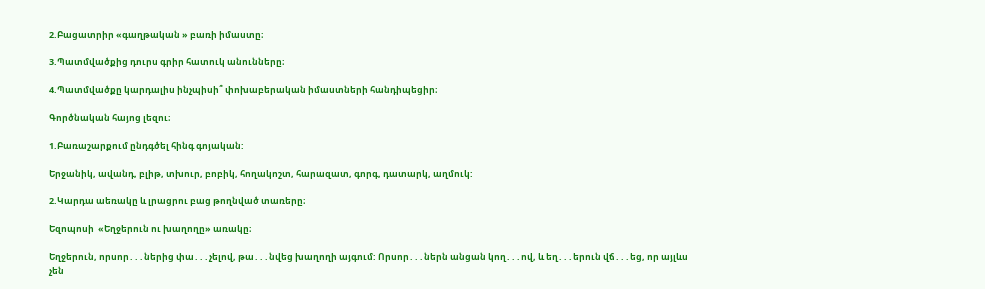2.Բացատրիր «գաղթական » բառի իմաստը։

3.Պատմվածքից դուրս գրիր հատուկ անունները։

4.Պատմվածքը կարդալիս ինչպիսի՞ փոխաբերական իմաստների հանդիպեցիր։

Գործնական հայոց լեզու։

1.Բառաշարքում ընդգծել հինգ գոյական:

Երջանիկ, ավանդ, բլիթ, տխուր, բոբիկ, հողակոշտ, հարազատ, գորգ, դատարկ, աղմուկ:

2.Կարդա աեռակը և լրացրու բաց թողնված տառերը։

Եզոպոսի  «Եղջերուն ու խաղողը» առակը։

Եղջերուն, որսոր․․․ներից փա․․․չելով, թա․․․նվեց խաղողի այգում: Որսոր․․․ներն անցան կող․․․ով, և եղ․․․երուն վճ․․․եց, որ այլևս չեն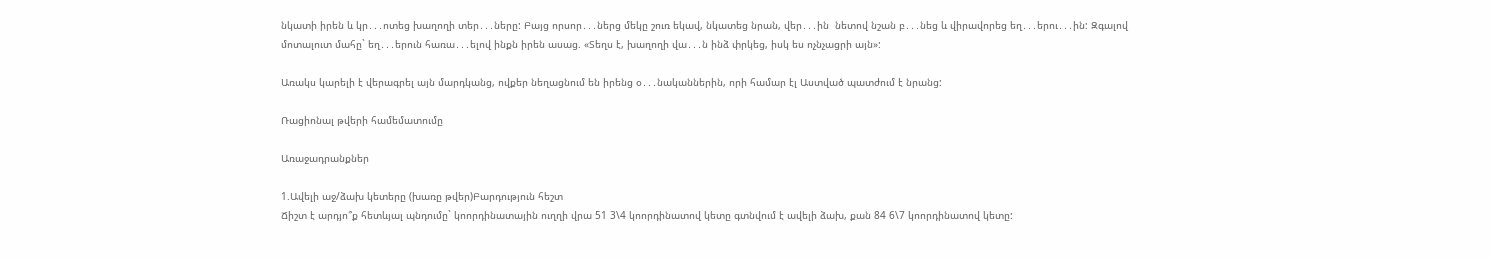նկատի իրեն և կր․․․ոտեց խաղողի տեր․․․ները: Բայց որսոր․․․ներց մեկը շուռ եկավ, նկատեց նրան, վեր․․․ին  նետով նշան բ․․․նեց և վիրավորեց եղ․․․երու․․․ին: Զգալով մոտալուտ մահը` եղ․․․երուն հառա․․․ելով ինքն իրեն ասաց. «Տեղս է, խաղողի վա․․․ն ինձ փրկեց, իսկ ես ոչնչացրի այն»:

Առակս կարելի է վերագրել այն մարդկանց, ովքեր նեղացնում են իրենց օ․․․նականներին, որի համար էլ Աստված պատժում է նրանց:

Ռացիոնալ թվերի համեմատումը

Առաջադրանքներ

1.Ավելի աջ/ձախ կետերը (խառը թվեր)Բարդություն հեշտ
Ճիշտ է արդյո՞ք հետևյալ պնդումը` կոորդինատային ուղղի վրա 51 3\4 կոորդինատով կետը գտնվում է ավելի ձախ, քան 84 6\7 կոորդինատով կետը: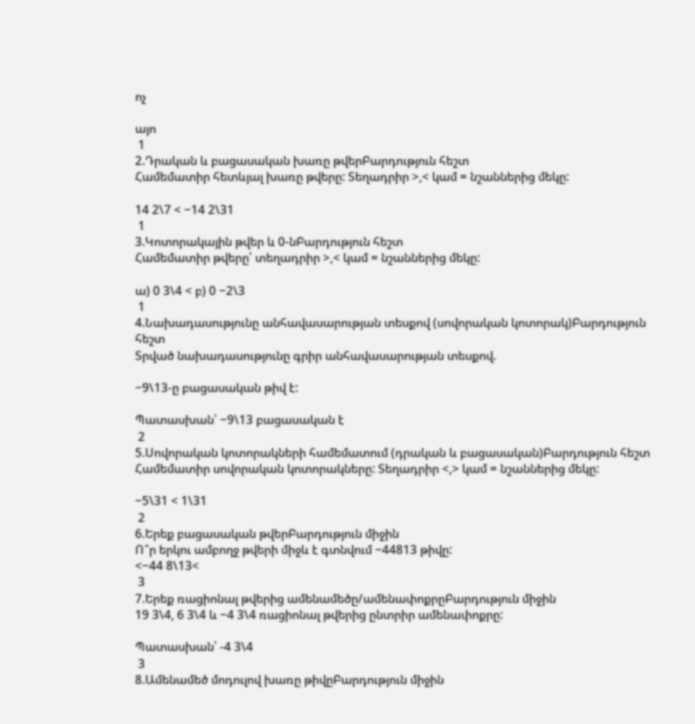ոչ

այո
 1
2.Դրական և բացասական խառը թվերԲարդություն հեշտ
Համեմատիր հետևյալ խառը թվերը: Տեղադրիր >,< կամ = նշաններից մեկը:

14 2\7 < −14 2\31
 1
3.Կոտորակային թվեր և 0-նԲարդություն հեշտ
Համեմատիր թվերը՝ տեղադրիր >,< կամ = նշաններից մեկը:

ա) 0 3\4 < բ) 0 −2\3
 1
4.Նախադասությունը անհավասարության տեսքով (սովորական կոտորակ)Բարդություն հեշտ
Տրված նախադասությունը գրիր անհավասարության տեսքով.

−9\13-ը բացասական թիվ է:

Պատասխան՝ −9\13 բացասական է
 2
5.Սովորական կոտորակների համեմատում (դրական և բացասական)Բարդություն հեշտ
Համեմատիր սովորական կոտորակները: Տեղադրիր <,> կամ = նշաններից մեկը:

−5\31 < 1\31
 2
6.Երեք բացասական թվերԲարդություն միջին
Ո՞ր երկու ամբողջ թվերի միջև է գտնվում −44813 թիվը:
<−44 8\13<
 3
7.Երեք ռացիոնալ թվերից ամենամեծը/ամենափոքրըԲարդություն միջին
19 3\4, 6 3\4 և −4 3\4 ռացիոնալ թվերից ընտրիր ամենափոքրը:

Պատասխան՝ -4 3\4
 3
8.Ամենամեծ մոդուլով խառը թիվըԲարդություն միջին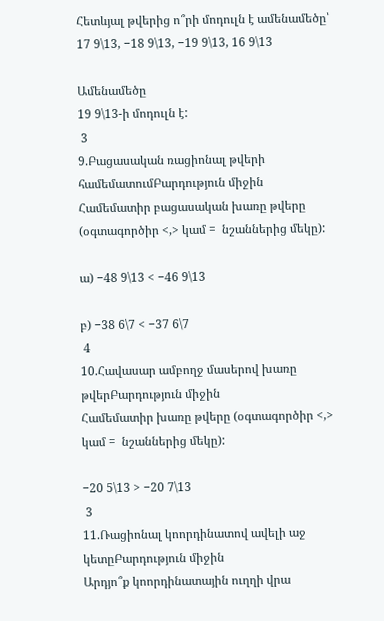Հետևյալ թվերից ո՞րի մոդուլն է ամենամեծը՝ 17 9\13, −18 9\13, −19 9\13, 16 9\13

Ամենամեծը
19 9\13-ի մոդուլն է:
 3
9.Բացասական ռացիոնալ թվերի համեմատումԲարդություն միջին
Համեմատիր բացասական խառը թվերը (օգտագործիր <,> կամ =  նշաններից մեկը):

ա) −48 9\13 < −46 9\13

բ) −38 6\7 < −37 6\7
 4
10.Հավասար ամբողջ մասերով խառը թվերԲարդություն միջին
Համեմատիր խառը թվերը (օգտագործիր <,> կամ =  նշաններից մեկը):

−20 5\13 > −20 7\13
 3
11.Ռացիոնալ կոորդինատով ավելի աջ կետըԲարդություն միջին
Արդյո՞ք կոորդինատային ուղղի վրա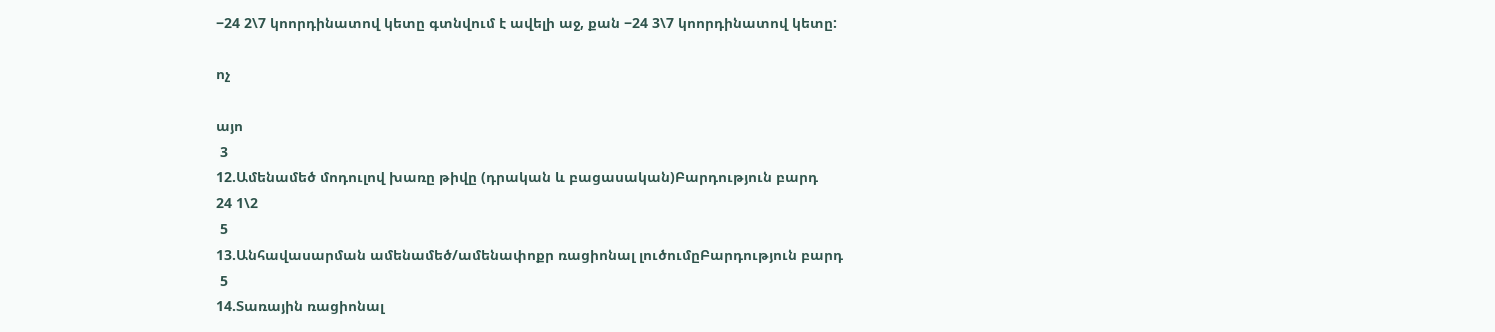−24 2\7 կոորդինատով կետը գտնվում է ավելի աջ, քան −24 3\7 կոորդինատով կետը:

ոչ

այո
 3
12.Ամենամեծ մոդուլով խառը թիվը (դրական և բացասական)Բարդություն բարդ
24 1\2
 5
13.Անհավասարման ամենամեծ/ամենափոքր ռացիոնալ լուծումըԲարդություն բարդ
 5
14.Տառային ռացիոնալ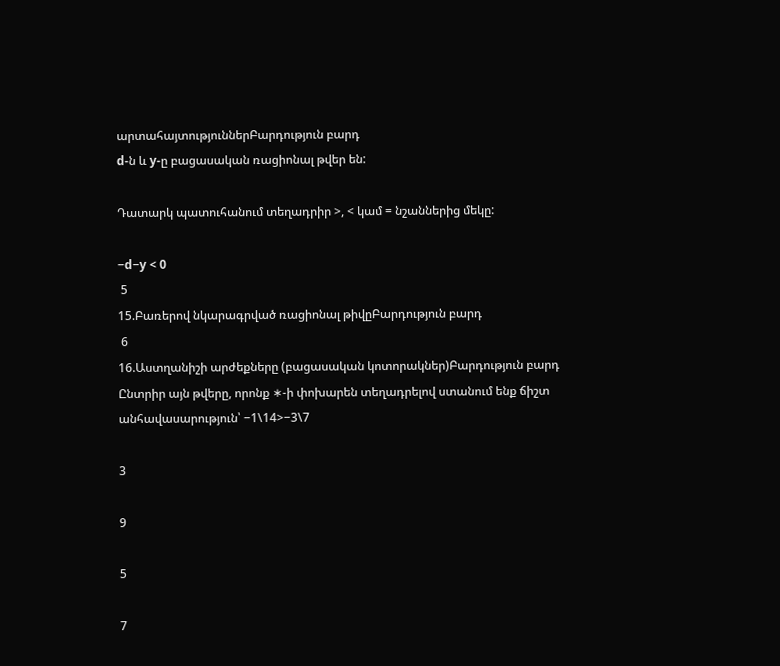արտահայտություններԲարդություն բարդ
d-ն և y-ը բացասական ռացիոնալ թվեր են:

Դատարկ պատուհանում տեղադրիր >, < կամ = նշաններից մեկը:

−d−y < 0
 5
15.Բառերով նկարագրված ռացիոնալ թիվըԲարդություն բարդ
 6
16.Աստղանիշի արժեքները (բացասական կոտորակներ)Բարդություն բարդ
Ընտրիր այն թվերը, որոնք ∗-ի փոխարեն տեղադրելով ստանում ենք ճիշտ անհավասարություն՝ −1\14>−3\7

3

9

5

7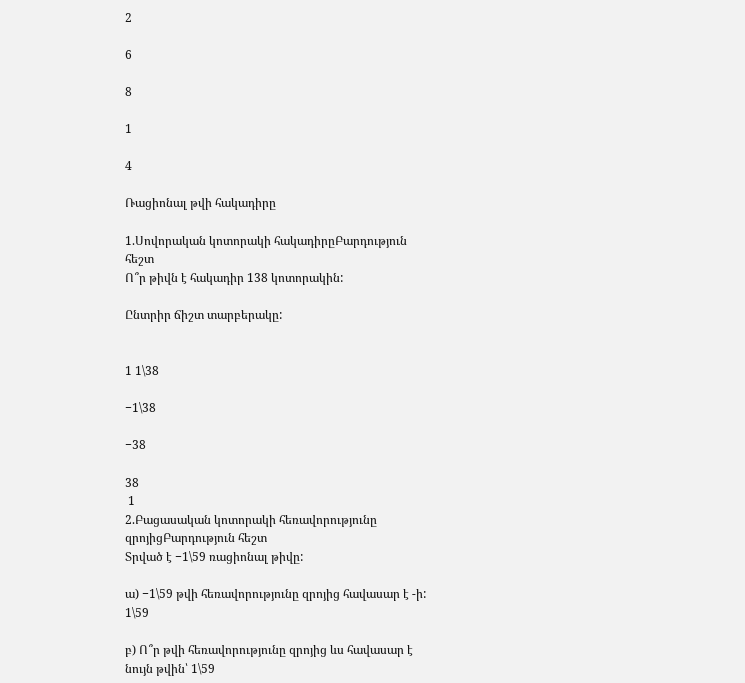2

6

8

1

4

Ռացիոնալ թվի հակադիրը

1.Սովորական կոտորակի հակադիրըԲարդություն հեշտ
Ո՞ր թիվն է հակադիր 138 կոտորակին:

Ընտրիր ճիշտ տարբերակը:


1 1\38

−1\38

−38

38
 1
2.Բացասական կոտորակի հեռավորությունը զրոյիցԲարդություն հեշտ
Տրված է −1\59 ռացիոնալ թիվը:

ա) −1\59 թվի հեռավորությունը զրոյից հավասար է -ի: 1\59

բ) Ո՞ր թվի հեռավորությունը զրոյից ևս հավասար է նույն թվին՝ 1\59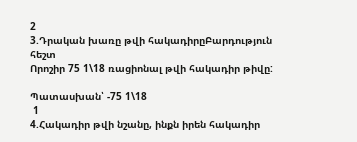2
3.Դրական խառը թվի հակադիրըԲարդություն հեշտ
Որոշիր 75 1\18 ռացիոնալ թվի հակադիր թիվը:

Պատասխան՝ -75 1\18
 1
4.Հակադիր թվի նշանը, ինքն իրեն հակադիր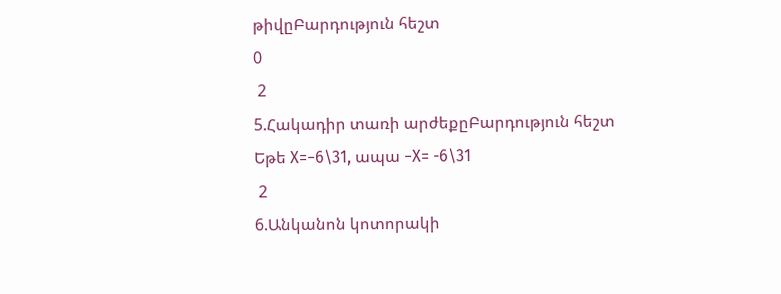թիվըԲարդություն հեշտ
0
 2
5.Հակադիր տառի արժեքըԲարդություն հեշտ
Եթե X=−6\31, ապա −X= -6\31
 2
6.Անկանոն կոտորակի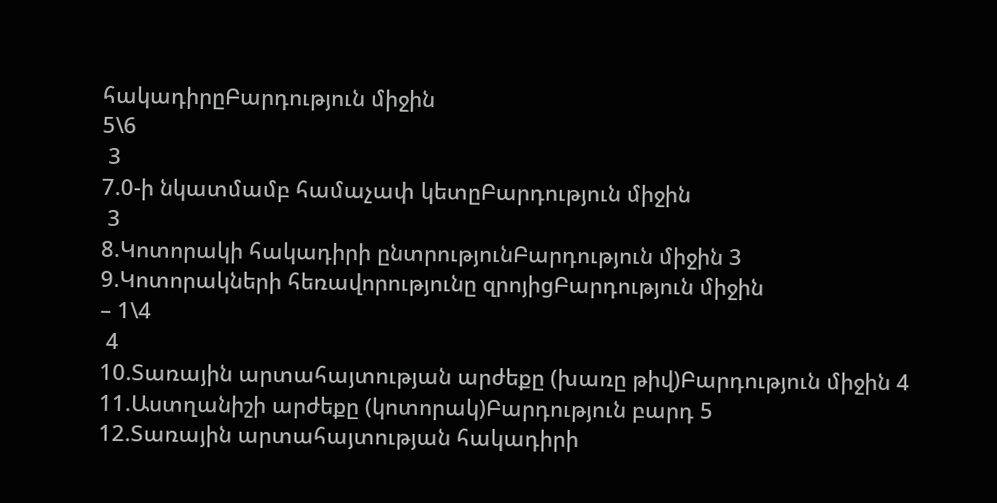հակադիրըԲարդություն միջին
5\6
 3
7.0-ի նկատմամբ համաչափ կետըԲարդություն միջին
 3
8.Կոտորակի հակադիրի ընտրությունԲարդություն միջին 3
9.Կոտորակների հեռավորությունը զրոյիցԲարդություն միջին
– 1\4
 4
10.Տառային արտահայտության արժեքը (խառը թիվ)Բարդություն միջին 4
11.Աստղանիշի արժեքը (կոտորակ)Բարդություն բարդ 5
12.Տառային արտահայտության հակադիրի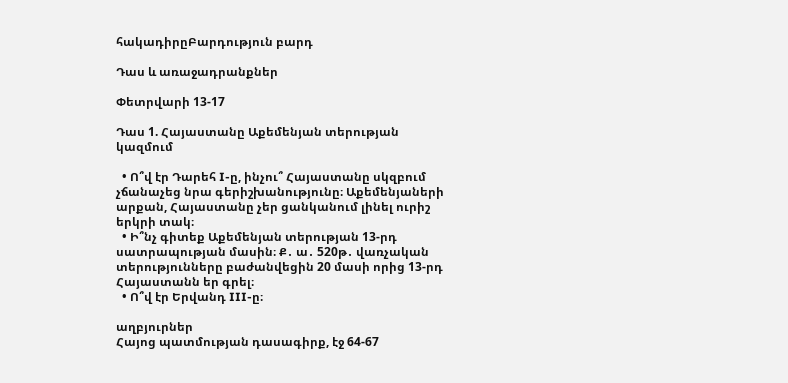հակադիրըԲարդություն բարդ

Դաս և առաջադրանքներ

Փետրվարի 13-17

Դաս 1. Հայաստանը Աքեմենյան տերության կազմում

  • Ո՞վ էր Դարեհ I-ը, ինչու՞ Հայաստանը սկզբում չճանաչեց նրա գերիշխանությունը։ Աքեմենյաների արքան, Հայաստանը չեր ցանկանում լինել ուրիշ երկրի տակ։
  • Ի՞նչ գիտեք Աքեմենյան տերության 13-րդ սատրապության մասին։ Ք․ ա․ 520թ․ վառչական տերությունները բաժանվեցին 20 մասի որից 13-րդ Հայաստանն եր գրել։
  • Ո՞վ էր Երվանդ III-ը։

աղբյուրներ
Հայոց պատմության դասագիրք, էջ 64-67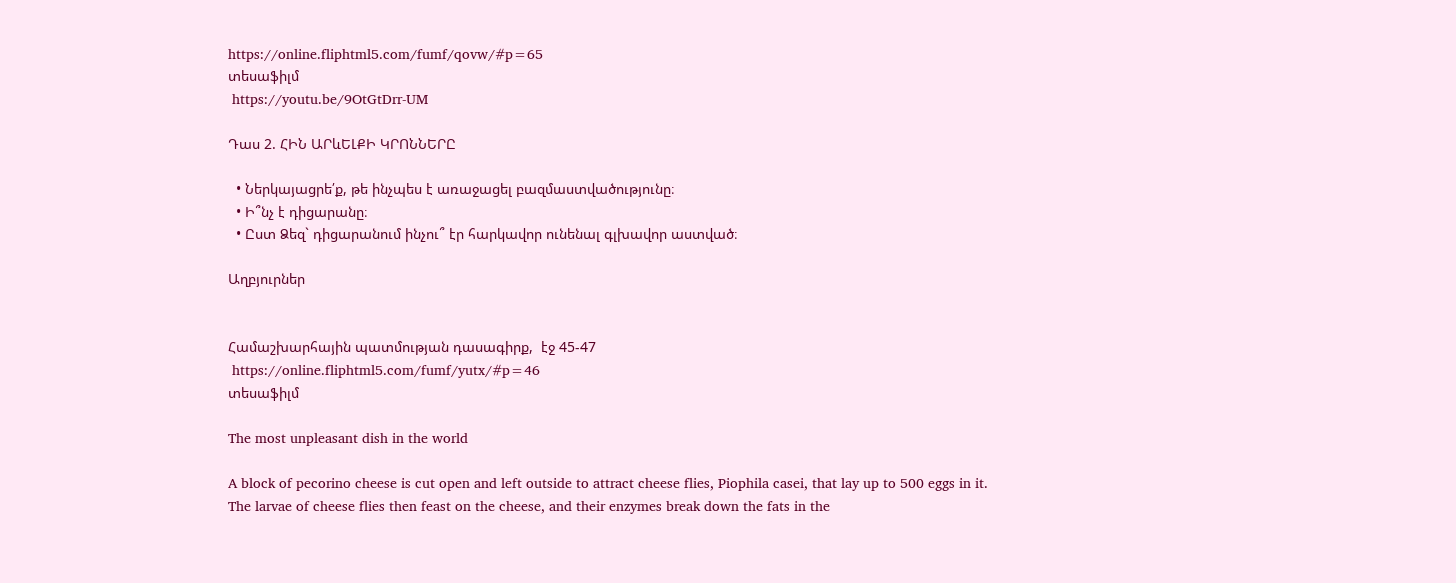https://online.fliphtml5.com/fumf/qovw/#p=65
տեսաֆիլմ
 https://youtu.be/9OtGtDrr-UM

Դաս 2. ՀԻՆ ԱՐևԵԼՔԻ ԿՐՈՆՆԵՐԸ

  • Ներկայացրե՛ք, թե ինչպես է առաջացել բազմաստվածությունը։
  • Ի՞նչ է դիցարանը։
  • Ըստ Ձեզ` դիցարանում ինչու՞ էր հարկավոր ունենալ գլխավոր աստված։

Աղբյուրներ


Համաշխարհային պատմության դասագիրք,  էջ 45-47
 https://online.fliphtml5.com/fumf/yutx/#p=46
տեսաֆիլմ

The most unpleasant dish in the world

A block of pecorino cheese is cut open and left outside to attract cheese flies, Piophila casei, that lay up to 500 eggs in it. The larvae of cheese flies then feast on the cheese, and their enzymes break down the fats in the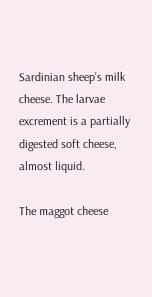Sardinian sheep’s milk cheese. The larvae excrement is a partially digested soft cheese, almost liquid.

The maggot cheese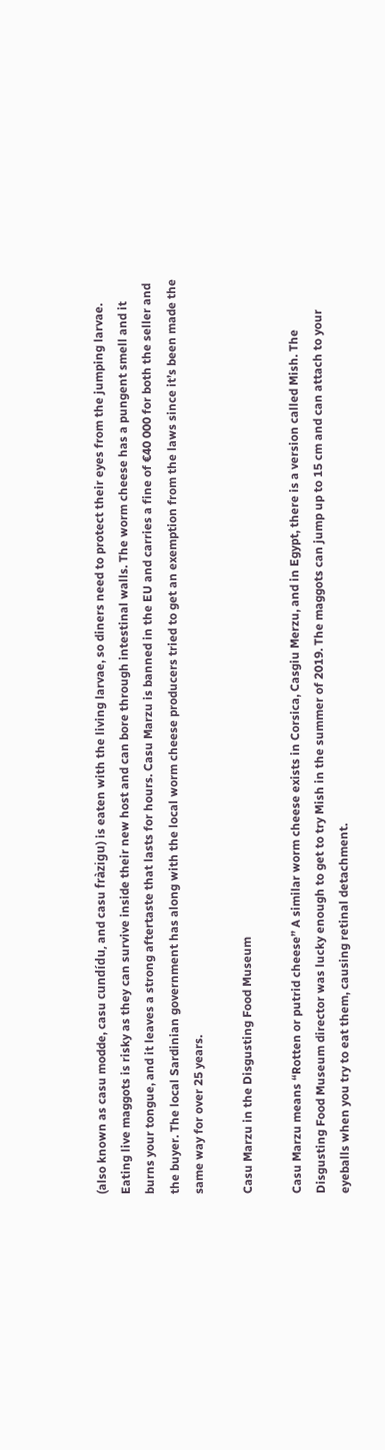(also known as casu modde, casu cundídu, and casu fràzigu) is eaten with the living larvae, so diners need to protect their eyes from the jumping larvae. Eating live maggots is risky as they can survive inside their new host and can bore through intestinal walls. The worm cheese has a pungent smell and it burns your tongue, and it leaves a strong aftertaste that lasts for hours. Casu Marzu is banned in the EU and carries a fine of €40 000 for both the seller and the buyer. The local Sardinian government has along with the local worm cheese producers tried to get an exemption from the laws since it’s been made the same way for over 25 years.

Casu Marzu in the Disgusting Food Museum

Casu Marzu means “Rotten or putrid cheese” A similar worm cheese exists in Corsica, Casgiu Merzu, and in Egypt, there is a version called Mish. The Disgusting Food Museum director was lucky enough to get to try Mish in the summer of 2019. The maggots can jump up to 15 cm and can attach to your eyeballs when you try to eat them, causing retinal detachment.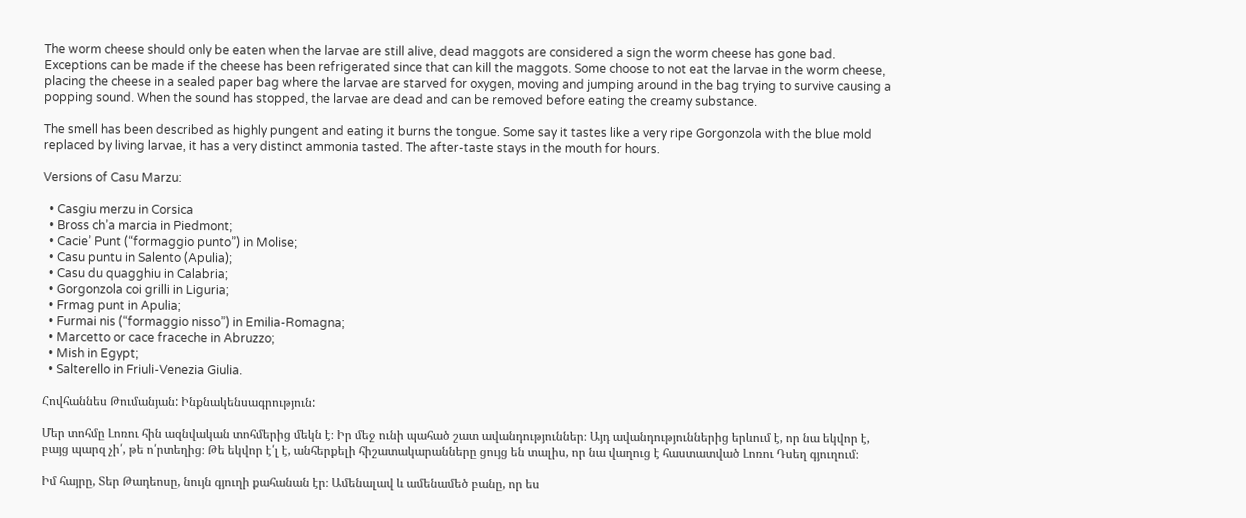The worm cheese should only be eaten when the larvae are still alive, dead maggots are considered a sign the worm cheese has gone bad. Exceptions can be made if the cheese has been refrigerated since that can kill the maggots. Some choose to not eat the larvae in the worm cheese, placing the cheese in a sealed paper bag where the larvae are starved for oxygen, moving and jumping around in the bag trying to survive causing a popping sound. When the sound has stopped, the larvae are dead and can be removed before eating the creamy substance.

The smell has been described as highly pungent and eating it burns the tongue. Some say it tastes like a very ripe Gorgonzola with the blue mold replaced by living larvae, it has a very distinct ammonia tasted. The after-taste stays in the mouth for hours.

Versions of Casu Marzu:

  • Casgiu merzu in Corsica
  • Bross ch’a marcia in Piedmont;
  • Cacie’ Punt (“formaggio punto”) in Molise;
  • Casu puntu in Salento (Apulia);
  • Casu du quagghiu in Calabria;
  • Gorgonzola coi grilli in Liguria;
  • Frmag punt in Apulia;
  • Furmai nis (“formaggio nisso”) in Emilia-Romagna;
  • Marcetto or cace fraceche in Abruzzo;
  • Mish in Egypt;
  • Salterello in Friuli-Venezia Giulia.

Հովհաննես Թումանյան: Ինքնակենսագրություն:

Մեր տոհմը Լոռու հին ազնվական տոհմերից մեկն է։ Իր մեջ ունի պահած շատ ավանդություններ։ Այդ ավանդություններից երևում է, որ նա եկվոր է, բայց պարզ չի՛, թե ո՛րտեղից։ Թե եկվոր է՛լ է, անհերքելի հիշատակարանները ցույց են տալիս, որ նա վաղուց է հաստատված Լոռու Դսեղ գյուղում։

Իմ հայրը, Տեր Թադեոսը, նույն գյուղի քահանան էր։ Ամենալավ և ամենամեծ բանը, որ ես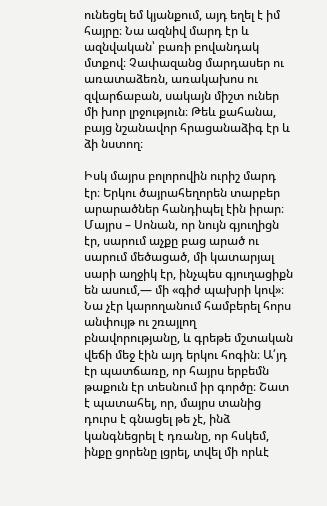ունեցել եմ կյանքում, այդ եղել է իմ հայրը։ Նա ազնիվ մարդ էր և ազնվական՝ բառի բովանդակ մտքով։ Չափազանց մարդասեր ու առատաձեռն, առակախոս ու զվարճաբան, սակայն միշտ ուներ մի խոր լրջություն։ Թեև քահանա, բայց նշանավոր հրացանաձիգ էր և ձի նստող։

Իսկ մայրս բոլորովին ուրիշ մարդ էր։ Երկու ծայրահեղորեն տարբեր արարածներ հանդիպել էին իրար։ Մայրս – Սոնան, որ նույն գյուղիցն էր, սարում աչքը բաց արած ու սարում մեծացած, մի կատարյալ սարի աղջիկ էր, ինչպես գյուղացիքն են ասում,— մի «գիժ պախրի կով»։ Նա չէր կարողանում համբերել հորս անփույթ ու շռայլող բնավորությանը, և գրեթե մշտական վեճի մեջ էին այդ երկու հոգին։ Ա՛յդ էր պատճառը, որ հայրս երբեմն թաքուն էր տեսնում իր գործը։ Շատ է պատահել, որ, մայրս տանից դուրս է գնացել թե չէ, ինձ կանգնեցրել է դռանը, որ հսկեմ, ինքը ցորենը լցրել, տվել մի որևէ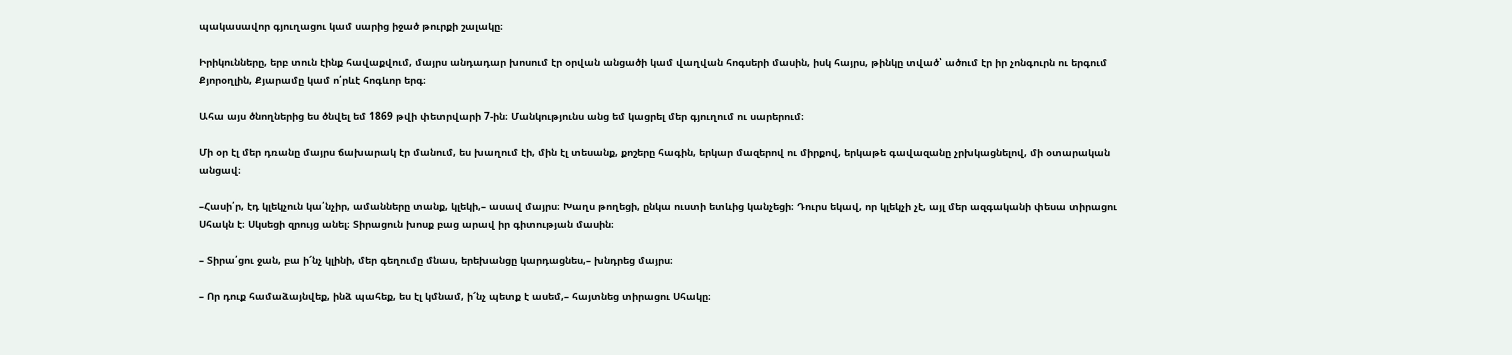պակասավոր գյուղացու կամ սարից իջած թուրքի շալակը։

Իրիկունները, երբ տուն էինք հավաքվում, մայրս անդադար խոսում էր օրվան անցածի կամ վաղվան հոգսերի մասին, իսկ հայրս, թինկը տված՝ ածում էր իր չոնգուրն ու երգում Քյորօղլին, Քյարամը կամ ո՛րևէ հոգևոր երգ։

Ահա այս ծնողներից ես ծնվել եմ 1869 թվի փետրվարի 7-ին։ Մանկությունս անց եմ կացրել մեր գյուղում ու սարերում։

Մի օր էլ մեր դռանը մայրս ճախարակ էր մանում, ես խաղում էի, մին էլ տեսանք, քոշերը հագին, երկար մազերով ու միրքով, երկաթե գավազանը չրխկացնելով, մի օտարական անցավ։

–Հասի՛ր, էդ կլեկչուն կա՛նչիր, ամանները տանք, կլեկի,– ասավ մայրս։ Խաղս թողեցի, ընկա ուստի ետևից կանչեցի։ Դուրս եկավ, որ կլեկչի չէ, այլ մեր ազգականի փեսա տիրացու Սհակն է։ Սկսեցի զրույց անել։ Տիրացուն խոսք բաց արավ իր գիտության մասին։

– Տիրա՛ցու ջան, բա ի՜նչ կլինի, մեր գեղումը մնաս, երեխանցը կարդացնես,– խնդրեց մայրս։

– Որ դուք համաձայնվեք, ինձ պահեք, ես էլ կմնամ, ի՜նչ պետք է ասեմ,– հայտնեց տիրացու Սհակը։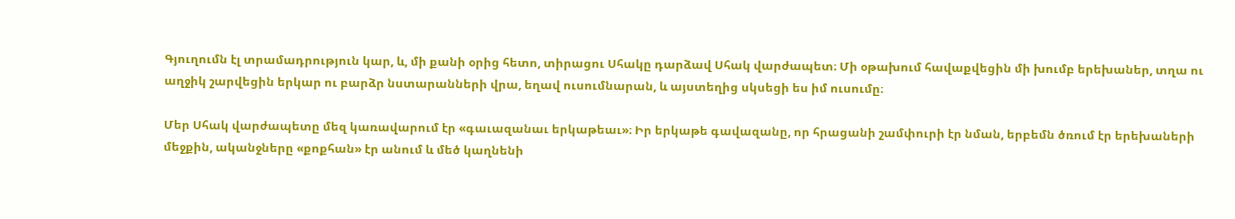Գյուղումն էլ տրամադրություն կար, և, մի քանի օրից հետո, տիրացու Սհակը դարձավ Սհակ վարժապետ։ Մի օթախում հավաքվեցին մի խումբ երեխաներ, տղա ու աղջիկ շարվեցին երկար ու բարձր նստարանների վրա, եղավ ուսումնարան, և այստեղից սկսեցի ես իմ ուսումը։

Մեր Սհակ վարժապետը մեզ կառավարում էր «գաւազանաւ երկաթեաւ»։ Իր երկաթե գավազանը, որ հրացանի շամփուրի էր նման, երբեմն ծռում էր երեխաների մեջքին, ականջները «քոքհան» էր անում և մեծ կաղնենի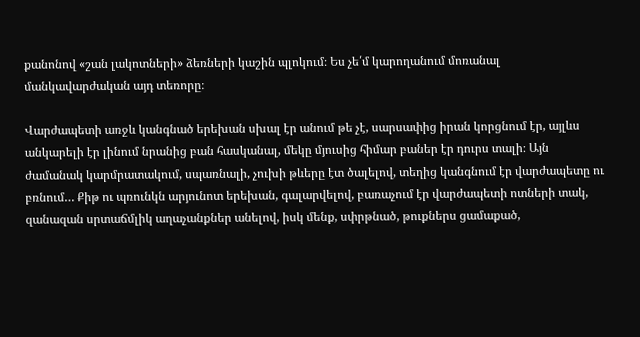քանոնով «շան լակոտների» ձեռների կաշին պլոկում։ Ես չե՛մ կարողանում մոռանալ մանկավարժական այդ տեռորը։

Վարժապետի առջև կանգնած երեխան սխալ էր անում թե չէ, սարսափից իրան կորցնում էր, այլևս անկարելի էր լինում նրանից բան հասկանալ, մեկը մյուսից հիմար բաներ էր դուրս տալի։ Այն ժամանակ կարմրատակում, սպառնալի, չուխի թևերը էտ ծալելով, տեղից կանգնում էր վարժապետը ու բռնում… Քիթ ու պռունկն արյունոտ երեխան, գալարվելով, բառաչում էր վարժապետի ոտների տակ, զանազան սրտաճմլիկ աղաչանքներ անելով, իսկ մենք, սփրթնած, թուքներս ցամաքած,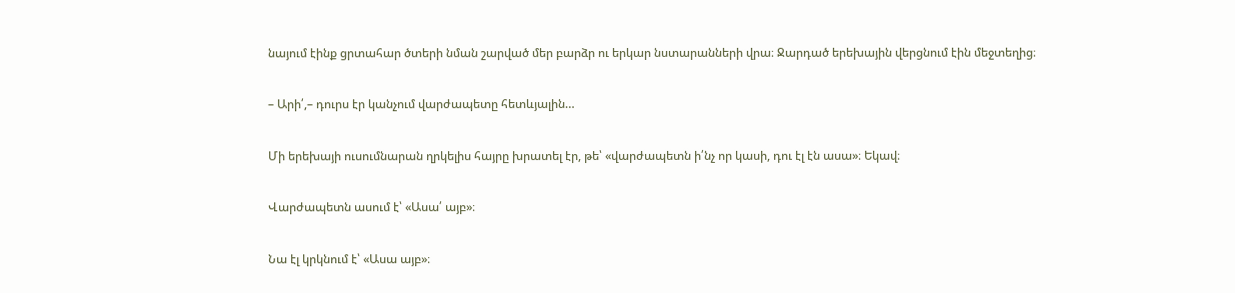նայում էինք ցրտահար ծտերի նման շարված մեր բարձր ու երկար նստարանների վրա։ Ջարդած երեխային վերցնում էին մեջտեղից։

– Արի՛,– դուրս էր կանչում վարժապետը հետևյալին…

Մի երեխայի ուսումնարան ղրկելիս հայրը խրատել էր, թե՝ «վարժապետն ի՛նչ որ կասի, դու էլ էն ասա»։ Եկավ։

Վարժապետն ասում է՝ «Ասա՛ այբ»։

Նա էլ կրկնում է՝ «Ասա այբ»։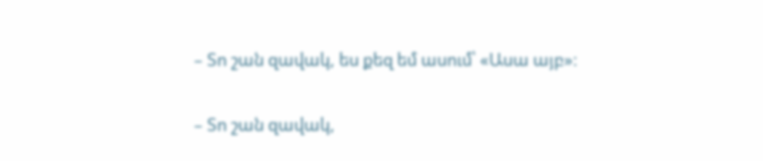– Տո շան զավակ, ես քեզ եմ ասում՝ «Ասա այբ»։

– Տո շան զավակ,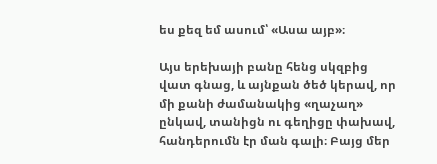ես քեզ եմ ասում՝ «Ասա այբ»։

Այս երեխայի բանը հենց սկզբից վատ գնաց, և այնքան ծեծ կերավ, որ մի քանի ժամանակից «ղաչաղ» ընկավ, տանիցն ու գեղիցը փախավ, հանդերումն էր ման գալի։ Բայց մեր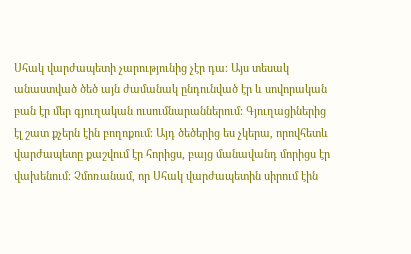Սհակ վարժապետի չարությունից չէր դա։ Այս տեսակ անաստված ծեծ այն ժամանակ ընդունված էր և սովորական բան էր մեր գյուղական ուսումնարաններում։ Գյուղացիներից էլ շատ քչերն էին բողոքում։ Այդ ծեծերից ես չկերա, որովհետև վարժապետը քաշվում էր հորիցս, բայց մանավանդ մորիցս էր վախենում։ Չմոռանամ, որ Սհակ վարժապետին սիրում էին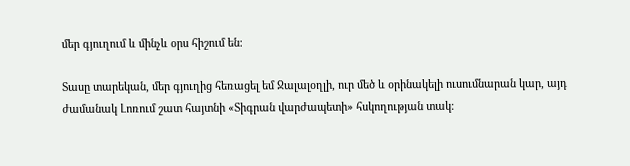մեր գյուղում և մինչև օրս հիշում են։

Տասը տարեկան, մեր գյուղից հեռացել եմ Ջալալօղլի, ուր մեծ և օրինակելի ուսումնարան կար, այդ ժամանակ Լոռում շատ հայտնի «Տիգրան վարժապետի» հսկողության տակ։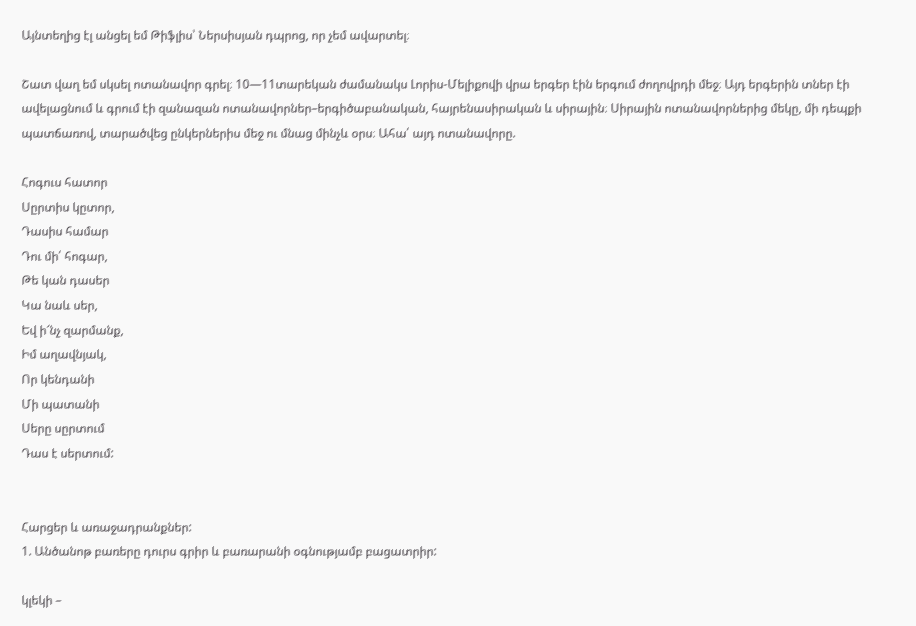Այնտեղից էլ անցել եմ Թիֆլիս՝ Ներսիսյան դպրոց, որ չեմ ավարտել։

Շատ վաղ եմ սկսել ոտանավոր գրել։ 10—11տարեկան ժամանակս Լորիս-Մելիքովի վրա երգեր էին երգում ժողովրդի մեջ։ Այդ երգերին տներ էի ավելացնում և գրում էի զանազան ոտանավորներ–երգիծաբանական, հայրենասիրական և սիրային։ Սիրային ոտանավորներից մեկը, մի դեպքի պատճառով, տարածվեց ընկերներիս մեջ ու մնաց մինչև օրս։ Ահա՛ այդ ոտանավորը.

Հոգուս հատոր
Սըրտիս կըտոր,
Դասիս համար
Դու մի՛ հոգար,
Թե կան դասեր
Կա նաև սեր,
Եվ ի՜նչ զարմանք,
Իմ աղավնյակ,
Որ կենդանի
Մի պատանի
Սերը սըրտում
Դաս է սերտում:


Հարցեր և առաջադրանքներ:
1. Անծանոթ բառերը դուրս գրիր և բառարանի օգնությամբ բացատրիր:

կլեկի –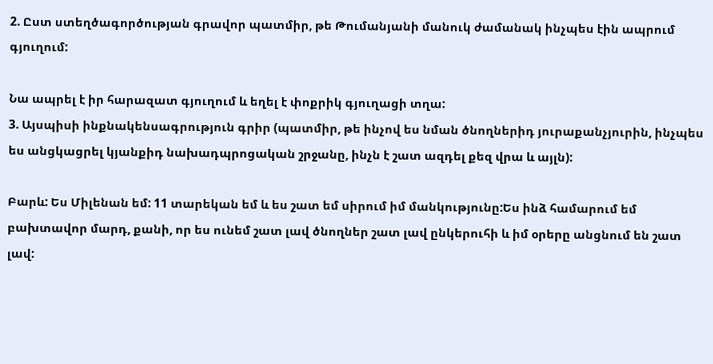2. Ըստ ստեղծագործության գրավոր պատմիր, թե Թումանյանի մանուկ ժամանակ ինչպես էին ապրում գյուղում:

Նա ապրել է իր հարազատ գյուղում և եղել է փոքրիկ գյուղացի տղա:
3. Այսպիսի ինքնակենսագրություն գրիր (պատմիր, թե ինչով ես նման ծնողներիդ յուրաքանչյուրին, ինչպես ես անցկացրել կյանքիդ նախադպրոցական շրջանը, ինչն է շատ ազդել քեզ վրա և այլն):

Բարև: Ես Միլենան եմ: 11 տարեկան եմ և ես շատ եմ սիրում իմ մանկությունը:Ես ինձ համարում եմ բախտավոր մարդ, քանի, որ ես ունեմ շատ լավ ծնողներ շատ լավ ընկերուհի և իմ օրերը անցնում են շատ լավ: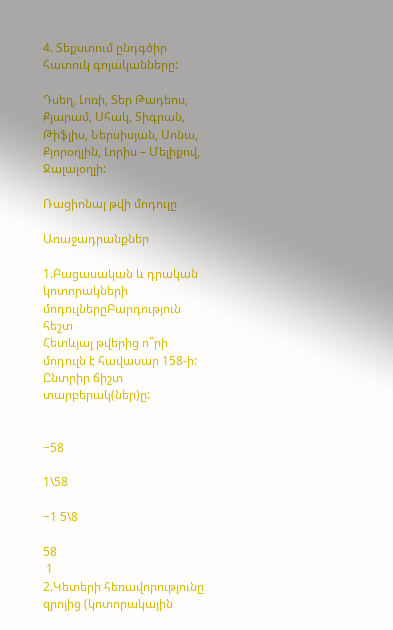4. Տեքստում ընդգծիր հատուկ գոյականները:

Դսեղ, Լոռի, Տեր Թադեոս, Քյարամ, Սհակ, Տիգրան, Թիֆլիս, Ներսիսյան, Սոնա, Քյորօղլին, Լորիս – Մելիքով, Ջալալօղլի:

Ռացիոնալ թվի մոդուլը

Առաջադրանքներ

1.Բացասական և դրական կոտորակների մոդուլներըԲարդություն հեշտ
Հետևյալ թվերից ո՞րի մոդուլն է հավասար 158-ի:
Ընտրիր ճիշտ տարբերակ(ներ)ը:


−58

1\58

−1 5\8

58
 1
2.Կետերի հեռավորությունը զրոյից (կոտորակային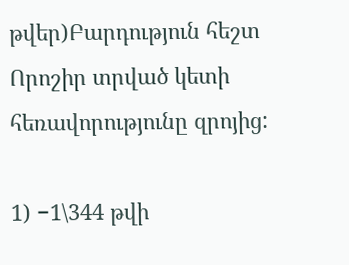թվեր)Բարդություն հեշտ
Որոշիր տրված կետի հեռավորությունը զրոյից:

1) −1\344 թվի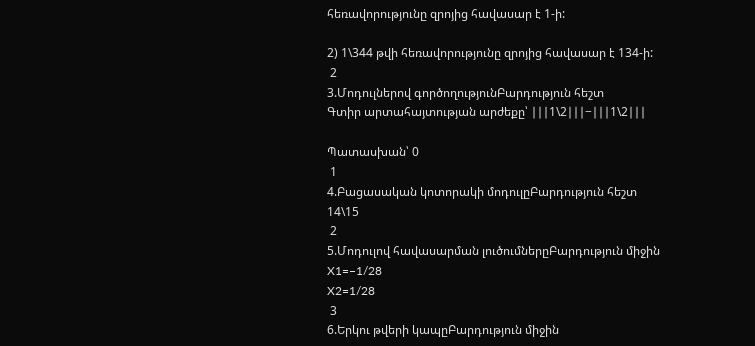հեռավորությունը զրոյից հավասար է 1-ի:

2) 1\344 թվի հեռավորությունը զրոյից հավասար է 134-ի:
 2
3.Մոդուլներով գործողությունԲարդություն հեշտ
Գտիր արտահայտության արժեքը՝ ∣∣∣1\2∣∣∣−∣∣∣1\2∣∣∣

Պատասխան՝ 0
 1
4.Բացասական կոտորակի մոդուլըԲարդություն հեշտ
14\15
 2
5.Մոդուլով հավասարման լուծումներըԲարդություն միջին
X1=−1/28
X2=1/28
 3
6.Երկու թվերի կապըԲարդություն միջին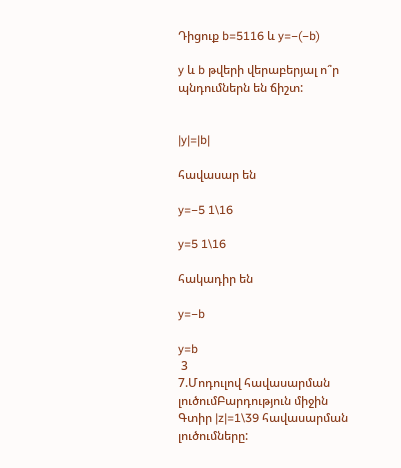Դիցուք b=5116 և y=−(−b)

y և b թվերի վերաբերյալ ո՞ր պնդումներն են ճիշտ:


|y|=|b|

հավասար են

y=−5 1\16

y=5 1\16

հակադիր են

y=−b

y=b
 3
7.Մոդուլով հավասարման լուծումԲարդություն միջին
Գտիր |z|=1\39 հավասարման լուծումները: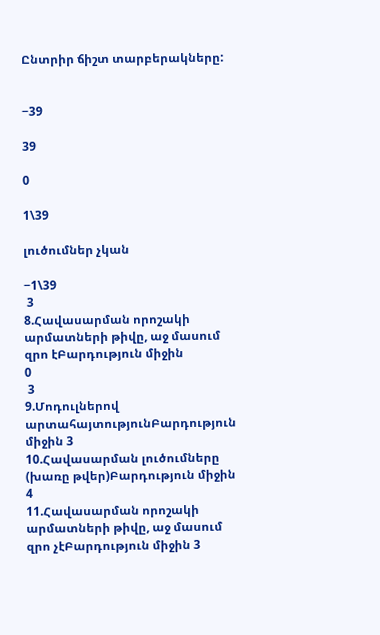Ընտրիր ճիշտ տարբերակները:


−39

39

0

1\39

լուծումներ չկան

−1\39
 3
8.Հավասարման որոշակի արմատների թիվը, աջ մասում զրո էԲարդություն միջին
0
 3
9.Մոդուլներով արտահայտությունԲարդություն միջին 3
10.Հավասարման լուծումները (խառը թվեր)Բարդություն միջին 4
11.Հավասարման որոշակի արմատների թիվը, աջ մասում զրո չէԲարդություն միջին 3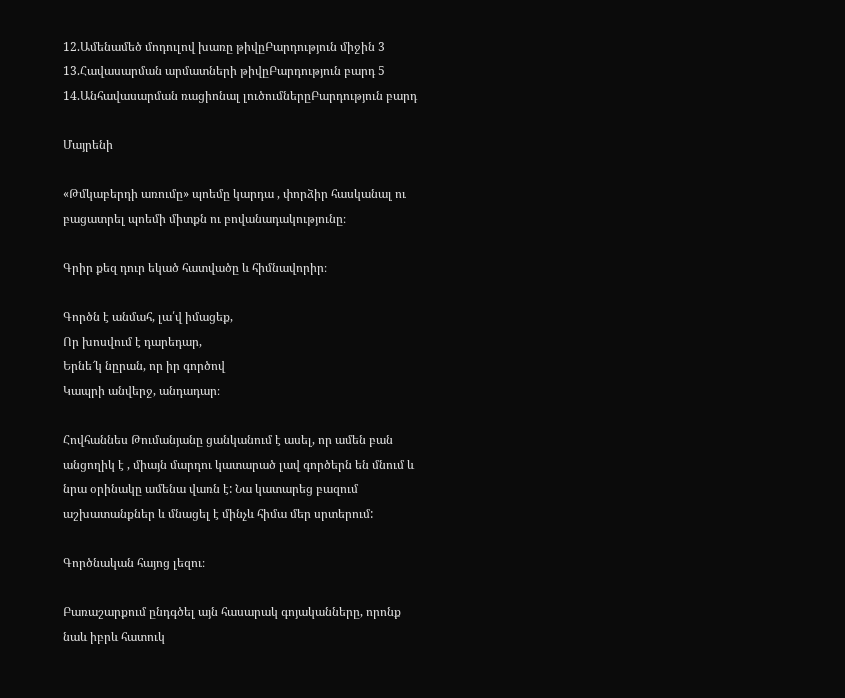12.Ամենամեծ մոդուլով խառը թիվըԲարդություն միջին 3
13.Հավասարման արմատների թիվըԲարդություն բարդ 5
14.Անհավասարման ռացիոնալ լուծումներըԲարդություն բարդ

Մայրենի

«Թմկաբերդի առումը» պոեմը կարդա , փորձիր հասկանալ ու բացատրել պոեմի միտքն ու բովանադակությունը։

Գրիր քեզ դուր եկած հատվածը և հիմնավորիր։

Գործն է անմահ, լա՛վ իմացեք,
Որ խոսվում է դարեդար,
Երնե՜կ նըրան, որ իր գործով
Կապրի անվերջ, անդադար։

Հովհաննես Թումանյանը ցանկանում է ասել, որ ամեն բան անցողիկ է , միայն մարդու կատարած լավ գործերն են մնում և նրա օրինակը ամենա վառն է: Նա կատարեց բազում աշխատանքներ և մնացել է մինչև հիմա մեր սրտերում:

Գործնական հայոց լեզու։

Բառաշարքում ընդգծել այն հասարակ գոյականները, որոնք նաև իբրև հատուկ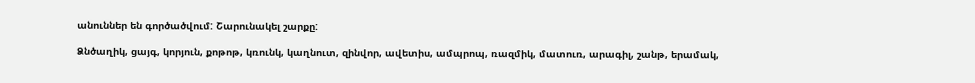անուններ են գործածվում: Շարունակել շարքը:

Ձնծաղիկ, ցայգ, կորյուն, քոթոթ, կռունկ, կաղնուտ, զինվոր, ավետիս, ամպրոպ, ռազմիկ, մատուռ, արագիլ, շանթ, երամակ,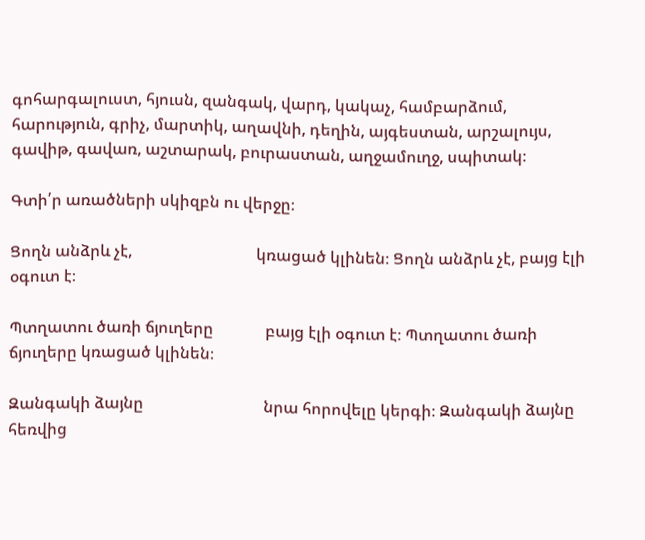գոհարգալուստ, հյուսն, զանգակ, վարդ, կակաչ, համբարձում, հարություն, գրիչ, մարտիկ, աղավնի, դեղին, այգեստան, արշալույս, գավիթ, գավառ, աշտարակ, բուրաստան, աղջամուղջ, սպիտակ։

Գտի՛ր առածների սկիզբն ու վերջը։

Ցողն անձրև չէ,                               կռացած կլինեն։ Ցողն անձրև չէ, բայց էլի օգուտ է։

Պտղատու ծառի ճյուղերը             բայց էլի օգուտ է։ Պտղատու ծառի ճյուղերը կռացած կլինեն։

Զանգակի ձայնը                              նրա հորովելը կերգի։ Զանգակի ձայնը հեռվից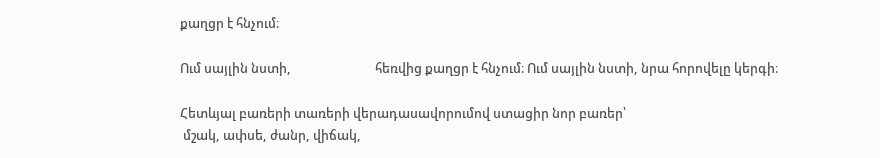քաղցր է հնչում։

Ում սայլին նստի,                            հեռվից քաղցր է հնչում։ Ում սայլին նստի, նրա հորովելը կերգի։

Հետևյալ բառերի տառերի վերադասավորումով ստացիր նոր բառեր՝
 մշակ, ափսե, ժանր, վիճակ,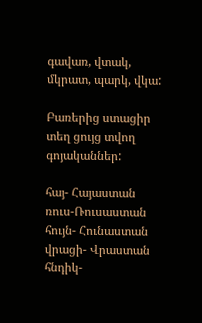գավառ, վտակ, մկրատ, պարկ, վկա:

Բառերից ստացիր տեղ ցույց տվող գոյականներ:

հայ- Հայաստան
ռուս-Ռուսաստան
հույն- Հունաստան
վրացի- Վրաստան
հնդիկ-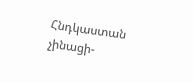Հնդկաստան
չինացի-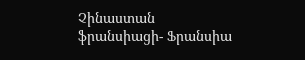Չինաստան
ֆրանսիացի- Ֆրանսիա